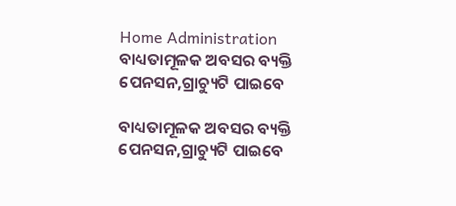Home Administration ବାଧ୍ୟତାମୂଳକ ଅବସର ବ୍ୟକ୍ତି ପେନସନ,ଗ୍ରାଚ୍ୟୁଟି ପାଇବେ

ବାଧ୍ୟତାମୂଳକ ଅବସର ବ୍ୟକ୍ତି ପେନସନ,ଗ୍ରାଚ୍ୟୁଟି ପାଇବେ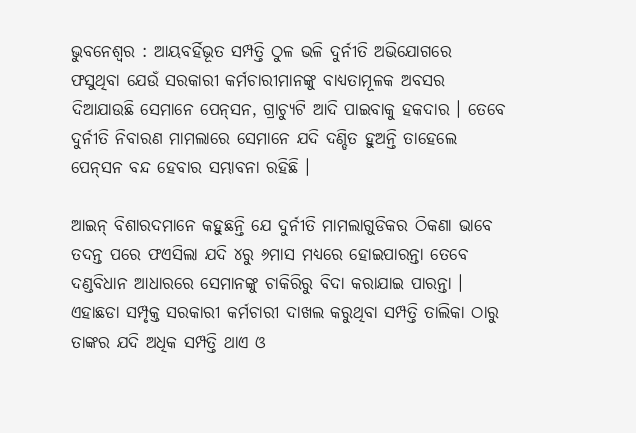ଭୁବନେଶ୍ୱର : ଆୟବର୍ହିଭୂତ ସମ୍ପତ୍ତି ଠୁଳ ଭଳି ଦୁର୍ନୀତି ଅଭିଯୋଗରେ ଫସୁଥିବା ଯେଉଁ ସରକାରୀ କର୍ମଚାରୀମାନଙ୍କୁ ବାଧ୍ୟତାମୂଳକ ଅବସର ଦିଆଯାଉଛି ସେମାନେ ପେନ୍‍ସନ, ଗ୍ରାଚ୍ୟୁଟି ଆଦି ପାଇବାକୁ ହକଦାର । ତେବେ ଦୁର୍ନୀତି ନିବାରଣ ମାମଲାରେ ସେମାନେ ଯଦି ଦଣ୍ଡିତ ହୁଅନ୍ତି ତାହେଲେ ପେନ୍‍ସନ ବନ୍ଦ ହେବାର ସମ୍ଭାବନା ରହିଛି ।

ଆଇନ୍‍ ବିଶାରଦମାନେ କହୁଛନ୍ତି ଯେ ଦୁର୍ନୀତି ମାମଲାଗୁଡିକର ଠିକଣା ଭାବେ ତଦନ୍ତ ପରେ ଫଏସିଲା ଯଦି ୪ରୁ ୬ମାସ ମଧ୍ୟରେ ହୋଇପାରନ୍ତା ତେବେ ଦଣ୍ଡବିଧାନ ଆଧାରରେ ସେମାନଙ୍କୁ ଚାକିରିରୁ ବିଦା କରାଯାଇ ପାରନ୍ତା । ଏହାଛଡା ସମ୍ପୃକ୍ତ ସରକାରୀ କର୍ମଚାରୀ ଦାଖଲ କରୁଥିବା ସମ୍ପତ୍ତି ତାଲିକା ଠାରୁ ତାଙ୍କର ଯଦି ଅଧିକ ସମ୍ପତ୍ତି ଥାଏ ଓ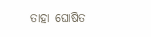ତାହା ଘୋଷିତ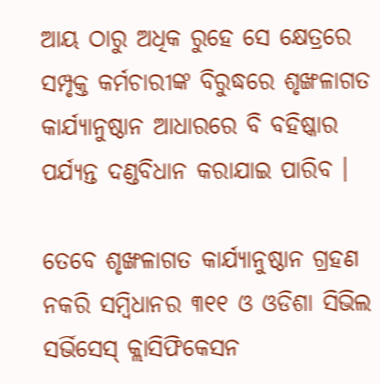ଆୟ ଠାରୁ ଅଧିକ ରୁହେ ସେ କ୍ଷେତ୍ରରେ ସମ୍ପୃକ୍ତ କର୍ମଚାରୀଙ୍କ ବିରୁଦ୍ଧରେ ଶୃଙ୍ଖଳାଗତ କାର୍ଯ୍ୟାନୁଷ୍ଠାନ ଆଧାରରେ ବି ବହିଷ୍କାର ପର୍ଯ୍ୟନ୍ତ ଦଣ୍ଡବିଧାନ କରାଯାଇ ପାରିବ ।

ତେବେ ଶୃଙ୍ଖଳାଗତ କାର୍ଯ୍ୟାନୁଷ୍ଠାନ ଗ୍ରହଣ ନକରି ସମ୍ବିଧାନର ୩୧୧ ଓ ଓଡିଶା ସିଭିଲ ସର୍ଭିସେସ୍‍ କ୍ଲାସିଫିକେସନ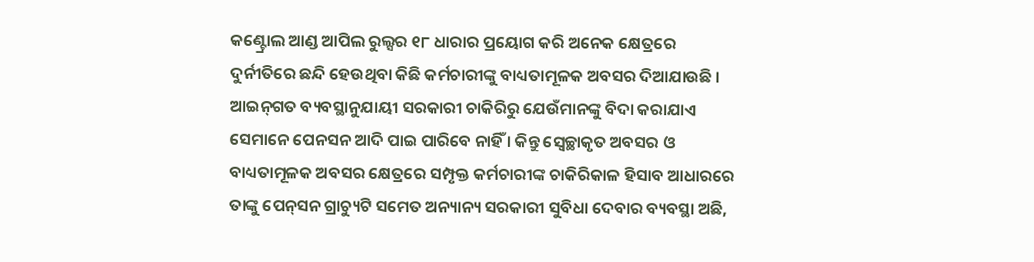କଣ୍ଟ୍ରୋଲ ଆଣ୍ଡ ଆପିଲ ରୁଲ୍ସର ୧୮ ଧାରାର ପ୍ରୟୋଗ କରି ଅନେକ କ୍ଷେତ୍ରରେ ଦୁର୍ନୀତିରେ ଛନ୍ଦି ହେଉଥିବା କିଛି କର୍ମଚାରୀଙ୍କୁ ବାଧ୍ୟତାମୂଳକ ଅବସର ଦିଆଯାଉଛି । ଆଇନ୍‍ଗତ ବ୍ୟବସ୍ଥାନୁଯାୟୀ ସରକାରୀ ଚାକିରିରୁ ଯେଉଁମାନଙ୍କୁ ବିଦା କରାଯାଏ ସେମାନେ ପେନସନ ଆଦି ପାଇ ପାରିବେ ନାହିଁ । କିନ୍ତୁ ସ୍ୱେଚ୍ଛାକୃତ ଅବସର ଓ ବାଧ୍ୟତାମୂଳକ ଅବସର କ୍ଷେତ୍ରରେ ସମ୍ପୃକ୍ତ କର୍ମଚାରୀଙ୍କ ଚାକିରିକାଳ ହିସାବ ଆଧାରରେ ତାଙ୍କୁ ପେନ୍‍ସନ ଗ୍ରାଚ୍ୟୁଟି ସମେତ ଅନ୍ୟାନ୍ୟ ସରକାରୀ ସୁବିଧା ଦେବାର ବ୍ୟବସ୍ଥା ଅଛି,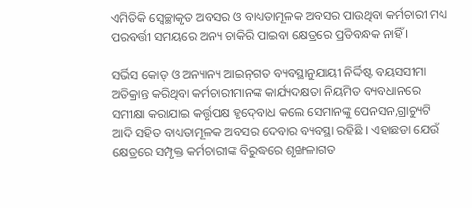ଏମିତିକି ସ୍ୱେଚ୍ଛାକୃତ ଅବସର ଓ ବାଧ୍ୟତାମୂଳକ ଅବସର ପାଉଥିବା କର୍ମଚାରୀ ମଧ୍ୟ ପରବର୍ତ୍ତୀ ସମୟରେ ଅନ୍ୟ ଚାକିରି ପାଇବା କ୍ଷେତ୍ରରେ ପ୍ରତିବନ୍ଧକ ନାହିଁ ।

ସର୍ଭିସ କୋଡ୍‍ ଓ ଅନ୍ୟାନ୍ୟ ଆଇନ୍‍ଗତ ବ୍ୟବସ୍ଥାନୁଯାୟୀ ନିର୍ଦ୍ଦିଷ୍ଟ ବୟସସୀମା ଅତିକ୍ରାନ୍ତ କରିଥିବା କର୍ମଚାରୀମାନଙ୍କ କାର୍ଯ୍ୟଦକ୍ଷତା ନିୟମିତ ବ୍ୟବଧାନରେ ସମୀକ୍ଷା କରାଯାଇ କର୍ତ୍ତୃପକ୍ଷ ହୃଦ୍‍ବୋଧ କଲେ ସେମାନଙ୍କୁ ପେନସନ,ଗ୍ରାଚ୍ୟୁଟି ଆଦି ସହିତ ବାଧ୍ୟତାମୂଳକ ଅବସର ଦେବାର ବ୍ୟବସ୍ଥା ରହିଛି । ଏହାଛଡା ଯେଉଁ କ୍ଷେତ୍ରରେ ସମ୍ପୃକ୍ତ କର୍ମଚାରୀଙ୍କ ବିରୁଦ୍ଧରେ ଶୃଙ୍ଖଳାଗତ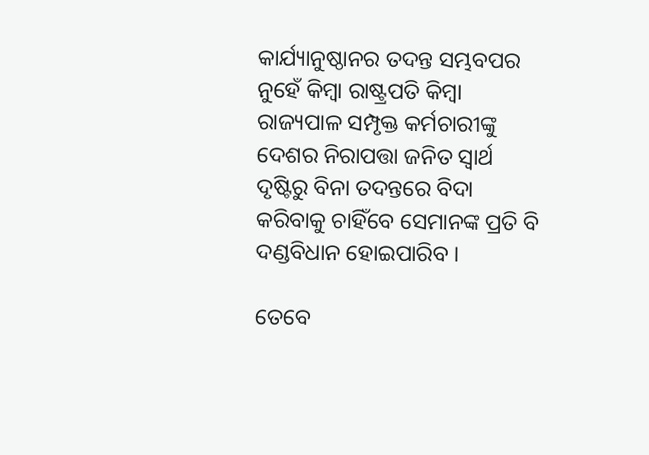କାର୍ଯ୍ୟାନୁଷ୍ଠାନର ତଦନ୍ତ ସମ୍ଭବପର ନୁହେଁ କିମ୍ବା ରାଷ୍ଟ୍ରପତି କିମ୍ବା ରାଜ୍ୟପାଳ ସମ୍ପୃକ୍ତ କର୍ମଚାରୀଙ୍କୁ ଦେଶର ନିରାପତ୍ତା ଜନିତ ସ୍ୱାର୍ଥ ଦୃଷ୍ଟିରୁ ବିନା ତଦନ୍ତରେ ବିଦା କରିବାକୁ ଚାହିଁବେ ସେମାନଙ୍କ ପ୍ରତି ବି ଦଣ୍ଡବିଧାନ ହୋଇପାରିବ ।

ତେବେ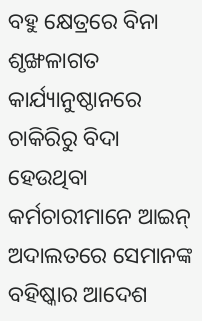ବହୁ କ୍ଷେତ୍ରରେ ବିନା ଶୃଙ୍ଖଳାଗତ କାର୍ଯ୍ୟାନୁଷ୍ଠାନରେ ଚାକିରିରୁ ବିଦା ହେଉଥିବା କର୍ମଚାରୀମାନେ ଆଇନ୍‍ ଅଦାଲତରେ ସେମାନଙ୍କ ବହିଷ୍କାର ଆଦେଶ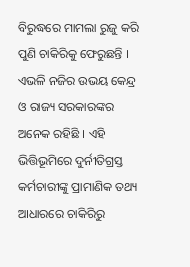ବିରୁଦ୍ଧରେ ମାମଲା ରୁଜୁ କରି ପୁଣି ଚାକିରିକୁ ଫେରୁଛନ୍ତି । ଏଭଳି ନଜିର ଉଭୟ କେନ୍ଦ୍ର ଓ ରାଜ୍ୟ ସରକାରଙ୍କର ଅନେକ ରହିଛି । ଏହି ଭିତ୍ତିଭୂମିରେ ଦୁର୍ନୀତିଗ୍ରସ୍ତ କର୍ମଚାରୀଙ୍କୁ ପ୍ରାମାଣିକ ତଥ୍ୟ ଆଧାରରେ ଚାକିରିରୁ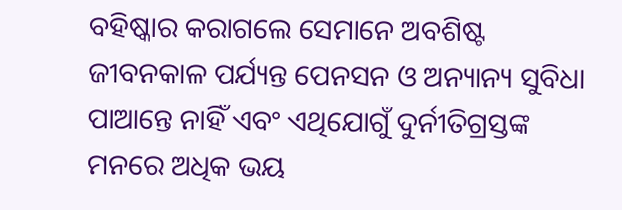ବହିଷ୍କାର କରାଗଲେ ସେମାନେ ଅବଶିଷ୍ଟ ଜୀବନକାଳ ପର୍ଯ୍ୟନ୍ତ ପେନସନ ଓ ଅନ୍ୟାନ୍ୟ ସୁବିଧା ପାଆନ୍ତେ ନାହିଁ ଏବଂ ଏଥିଯୋଗୁଁ ଦୁର୍ନୀତିଗ୍ରସ୍ତଙ୍କ ମନରେ ଅଧିକ ଭୟ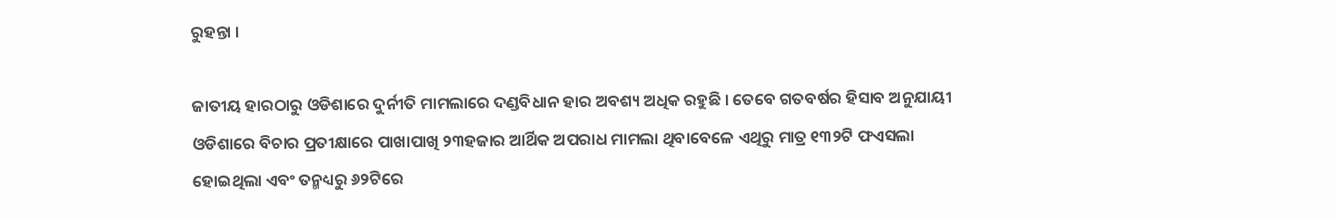ରୁହନ୍ତା ।

ଜାତୀୟ ହାରଠାରୁ ଓଡିଶାରେ ଦୁର୍ନୀତି ମାମଲାରେ ଦଣ୍ଡବିଧାନ ହାର ଅବଶ୍ୟ ଅଧିକ ରହୁଛି । ତେବେ ଗତବର୍ଷର ହିସାବ ଅନୁଯାୟୀ ଓଡିଶାରେ ବିଚାର ପ୍ରତୀକ୍ଷାରେ ପାଖାପାଖି ୨୩ହଜାର ଆର୍ଥିକ ଅପରାଧ ମାମଲା ଥିବାବେଳେ ଏଥିରୁ ମାତ୍ର ୧୩୨ଟି ଫଏସଲା ହୋଇଥିଲା ଏବଂ ତନ୍ମଧ୍ୟରୁ ୬୨ଟିରେ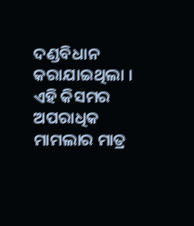ଦଣ୍ଡବିଧାନ କରାଯାଇଥିଲା । ଏହି କିସମର ଅପରାଧିକ ମାମଲାର ମାତ୍ର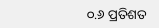୦.୬ ପ୍ରତିଶତ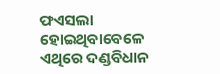ଫଏସଲା ହୋଇଥିବାବେଳେ ଏଥିରେ ଦଣ୍ଡବିଧାନ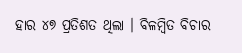ହାର ୪୭ ପ୍ରତିଶତ ଥିଲା । ବିଳମ୍ବିତ ବିଚାର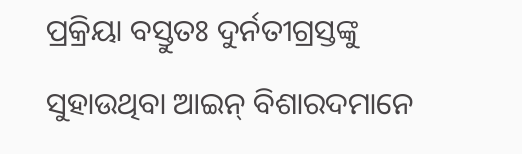ପ୍ରକ୍ରିୟା ବସ୍ତୁତଃ ଦୁର୍ନତୀଗ୍ରସ୍ତଙ୍କୁ ସୁହାଉଥିବା ଆଇନ୍‍ ବିଶାରଦମାନେ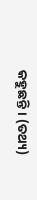କହୁଛନ୍ତି । (ତଥ୍ୟ)